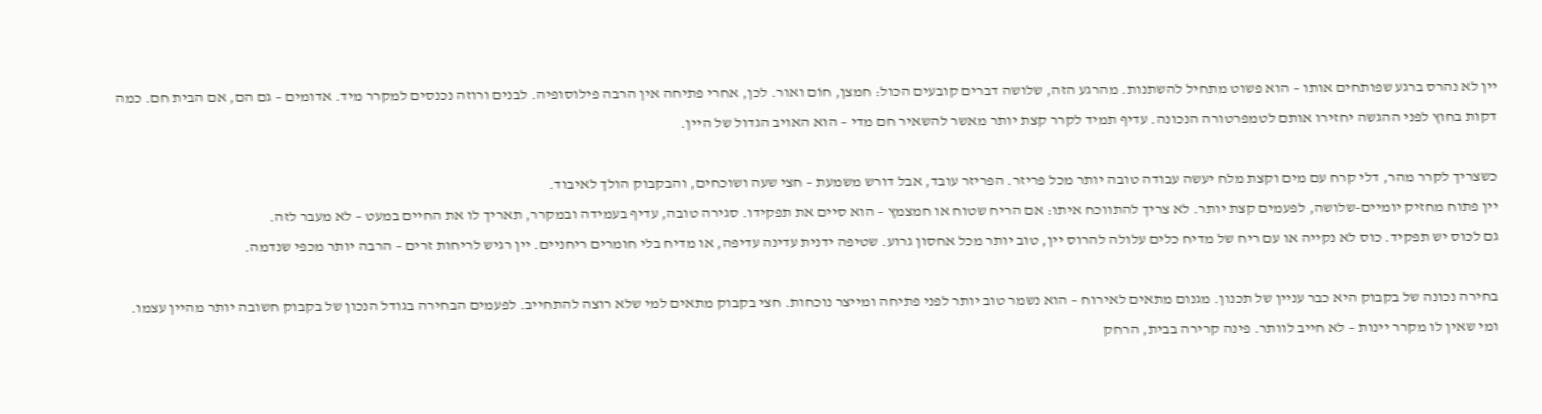יין לא נהרס ברגע שפותחים אותו – הוא פשוט מתחיל להשתנות. מהרגע הזה, שלושה דברים קובעים הכול: חמצן, חוֹם ואור. לכן, אחרי פתיחה אין הרבה פילוסופיה. לבנים ורוזה נכנסים למקרר מיד. אדומים – גם הם, אם הבית חם. כמה דקות בחוץ לפני ההגשה יחזירו אותם לטמפרטורה הנכונה. עדיף תמיד לקרר קצת יותר מאשר להשאיר חם מדי – הוא האויב הגדול של היין.

כשצריך לקרר מהר, דלי קרח עם מים וקצת מלח יעשה עבודה טובה יותר מכל פריזר. הפריזר עובד, אבל דורש משמעת – חצי שעה ושוכחים, והבקבוק הולך לאיבוד.
יין פתוח מחזיק יומיים-שלושה, לפעמים קצת יותר. לא צריך להתווכח איתו: אם הריח שטוח או חמצמץ – הוא סיים את תפקידו. סגירה טובה, עדיף בעמידה ובמקרר, תאריך לו את החיים במעט – לא מעבר לזה.
גם לכוס יש תפקיד. כוס לא נקייה או עם ריח של מדיח כלים עלולה להרוס יין, טוב יותר מכל אחסון גרוע. שטיפה ידנית עדינה עדיפה, או מדיח בלי חומרים ריחניים. יין רגיש לריחות זרים – הרבה יותר מכפי שנדמה.

בחירה נכונה של בקבוק היא כבר עניין של תכנון. מגנום מתאים לאירוח – הוא נשמר טוב יותר לפני פתיחה ומייצר נוכחות. חצי בקבוק מתאים למי שלא רוצה להתחייב. לפעמים הבחירה בגודל הנכון של בקבוק חשובה יותר מהיין עצמו.
ומי שאין לו מקרר יינות – לא חייב לוותר. פינה קרירה בבית, הרחק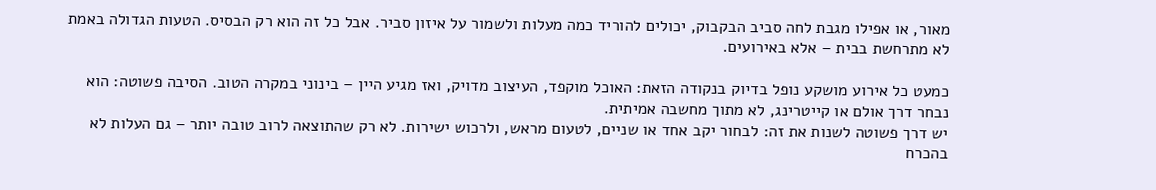מאור, או אפילו מגבת לחה סביב הבקבוק, יכולים להוריד כמה מעלות ולשמור על איזון סביר. אבל כל זה הוא רק הבסיס. הטעות הגדולה באמת לא מתרחשת בבית – אלא באירועים.

כמעט כל אירוע מושקע נופל בדיוק בנקודה הזאת: האוכל מוקפד, העיצוב מדויק, ואז מגיע היין – בינוני במקרה הטוב. הסיבה פשוטה: הוא נבחר דרך אולם או קייטרינג, לא מתוך מחשבה אמיתית.
יש דרך פשוטה לשנות את זה: לבחור יקב אחד או שניים, לטעום מראש, ולרכוש ישירות. לא רק שהתוצאה לרוב טובה יותר – גם העלות לא בהכרח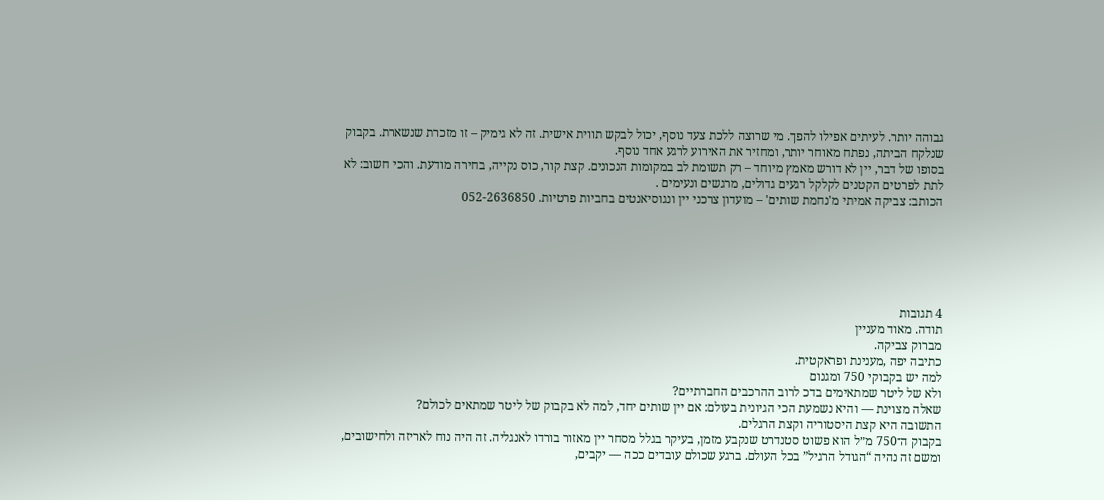גבוהה יותר. לעיתים אפילו להפך. מי שרוצה ללכת צעד נוסף, יכול לבקש תווית אישית. זה לא גימיק – זו מזכרת שנשארת. בקבוק שנלקח הביתה, נפתח מאוחר יותר, ומחזיר את האירוע לרגע אחד נוסף.
בסופו של דבר, יין לא דורש מאמץ מיוחד – רק תשומת לב במקומות הנכונים. קצת קור, כוס נקייה, בחירה מודעת. והכי חשוב: לא לתת לפרטים הקטנים לקלקל רגעים גדולים, מרגשים ונעימים .
הכותב: צביקה אמיתי מ'נחמת שותים' – מועדון צרכני יין ונגוסיאנטים בחביות פרטיות. 052-2636850






4 תגובות
תודה. מאוד מעניין
מברוק צביקה.
כתיבה יפה ,מענינת ופראקטית.
למה יש בקבוקי 750 ומגנום
ולא של ליטר שמתאימים בדכ לרוב ההרכבים החברתיים?
שאלה מצוינת — והיא נשמעת הכי הגיונית בעולם: אם יין שותים יחד, למה לא בקבוק של ליטר שמתאים לכולם?
התשובה היא קצת היסטוריה וקצת הרגלים.
בקבוק ה־750 מ״ל הוא פשוט סטנדרט שנקבע מזמן, בעיקר בגלל מסחר יין מאזור בורדו לאנגליה. זה היה נוח לאריזה ולחישובים, ומשם זה נהיה “הגודל הרגיל” בכל העולם. ברגע שכולם עובדים ככה — יקבים,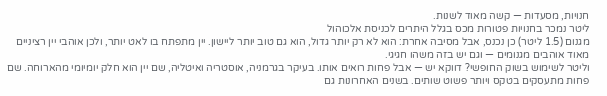חנויות, מסעדות — קשה מאוד לשנות.
ליטר נמכר בחנויות פטורות מכס בגלל היתרים לכניסת אלכוהול
מגנום (1.5 ליטר) כן נכנס, אבל מסיבה אחרת: הוא לא רק יותר גדול, הוא גם טוב יותר ליישון. יין מתפתח בו לאט יותר, ולכן אוהבי יין רציניים מאוד אוהבים מגנומים — וגם יש בזה משהו חגיגי.
וליטר לשימוש בשוק החופשי? דווקא יש — אבל פחות רואים אותו. בעיקר בגרמניה, אוסטריה ואיטליה, שם יין הוא חלק יומיומי מהארוחה. שם פחות מתעסקים בטקס ויותר פשוט שותים. בשנים האחרונות גם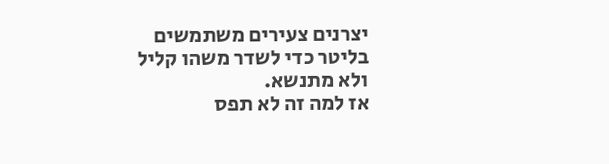יצרנים צעירים משתמשים בליטר כדי לשדר משהו קליל ולא מתנשא.
אז למה זה לא תפס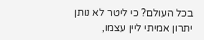בכל העולם? כי ליטר לא נותן יתרון אמיתי ליין עצמו,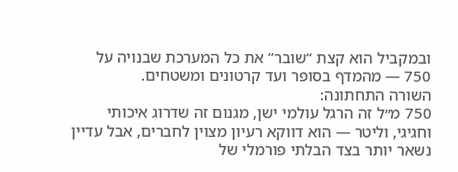ובמקביל הוא קצת “שובר” את כל המערכת שבנויה על 750 — מהמדף בסופר ועד קרטונים ומשטחים.
השורה התחתונה:
750 מ״ל זה הרגל עולמי ישן, מגנום זה שדרוג איכותי וחגיגי, וליטר — הוא דווקא רעיון מצוין לחברים, אבל עדיין נשאר יותר בצד הבלתי פורמלי של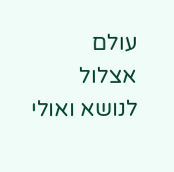עולם
אצלול לנושא ואולי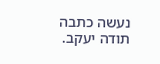נעשה כתבה תודה יעקב.